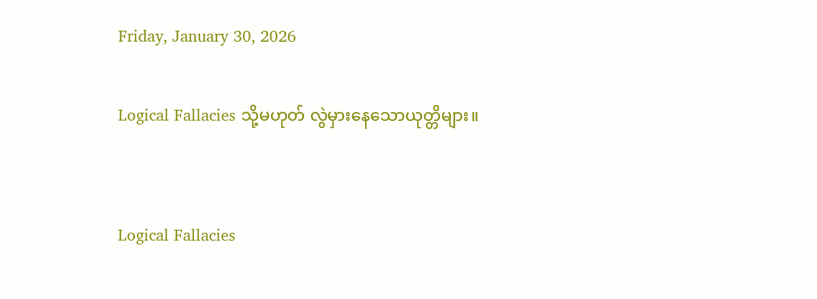Friday, January 30, 2026

Logical Fallacies သို့မဟုတ် လွဲမှားနေသောယုတ္တိများ။


Logical Fallacies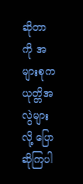ဆိုတာကို အများစုက ယုတ္တိအလွဲများလို့ ပြောဆိုကြပါ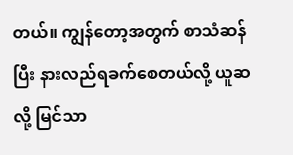တယ်။ ကျွန်တော့အတွက် စာသံဆန်ပြီး နားလည်ရခက်စေတယ်လို့ ယူဆလို့ မြင်သာ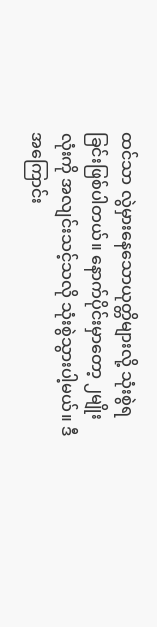ထင်သာ လွဲမှားနေသောယုတ္တိများလို့ သုံးစွဲရခြင်းဖြစ်ပါတယ်။ နောက်ပိုင်းမှာတော့ ၂မျိုးလုံးကို အလျင်းသင့်သလို သုံးစွဲသွားပါ့မယ်။ ဒီအကြောင်း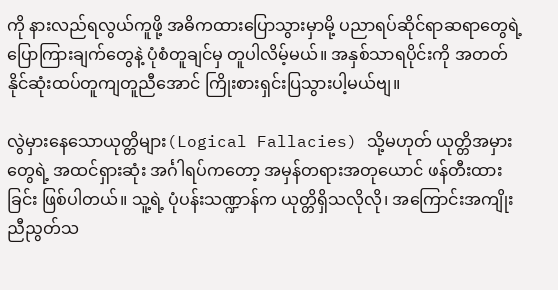ကို နားလည်ရလွယ်ကူဖို့ အဓိကထားပြောသွားမှာမို့ ပညာရပ်ဆိုင်ရာဆရာတွေရဲ့ ပြောကြားချက်တွေနဲ့ ပုံစံတူချင်မှ တူပါလိမ့်မယ်။ အနှစ်သာရပိုင်းကို အတတ်နိုင်ဆုံးထပ်တူကျတူညီအောင် ကြိုးစားရှင်းပြသွားပါ့မယ်ဗျ။

လွဲမှားနေသောယုတ္တိများ(Logical Fallacies) သို့မဟုတ် ယုတ္တိအမှားတွေရဲ့ အထင်ရှားဆုံး အင်္ဂါရပ်ကတော့ အမှန်တရားအတုယောင် ဖန်တီးထားခြင်း ဖြစ်ပါတယ်။ သူ့ရဲ့ ပုံပန်းသဏ္ဍာန်က ယုတ္တိရှိသလိုလို၊ အကြောင်းအကျိုး ညီညွတ်သ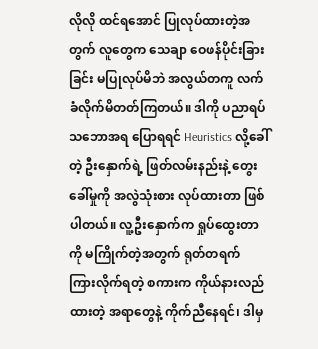လိုလို ထင်ရအောင် ပြုလုပ်ထားတဲ့အတွက် လူတွေက သေချာ ဝေဖန်ပိုင်းခြားခြင်း မပြုလုပ်မိဘဲ အလွယ်တကူ လက်ခံလိုက်မိတတ်ကြတယ်။ ဒါကို ပညာရပ်သဘောအရ ပြောရရင် Heuristics လို့ခေါ်တဲ့ ဦးနှောက်ရဲ့ ဖြတ်လမ်းနည်းနဲ့ တွေးခေါ်မှုကို အလွဲသုံးစား လုပ်ထားတာ ဖြစ်ပါတယ်။ လူ့ဦးနှောက်က ရှုပ်ထွေးတာကို မကြိုက်တဲ့အတွက် ရုတ်တရက် ကြားလိုက်ရတဲ့ စကားက ကိုယ်နားလည်ထားတဲ့ အရာတွေနဲ့ ကိုက်ညီနေရင်၊ ဒါမှ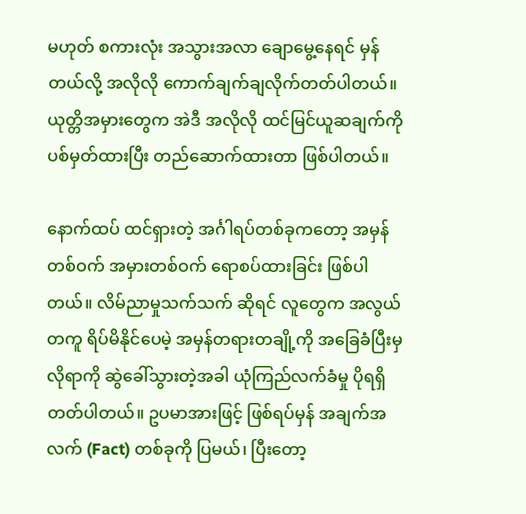မဟုတ် စကားလုံး အသွားအလာ ချောမွေ့နေရင် မှန်တယ်လို့ အလိုလို ကောက်ချက်ချလိုက်တတ်ပါတယ်။ ယုတ္တိအမှားတွေက အဲဒီ အလိုလို ထင်မြင်ယူဆချက်ကို ပစ်မှတ်ထားပြီး တည်ဆောက်ထားတာ ဖြစ်ပါတယ်။

နောက်ထပ် ထင်ရှားတဲ့ အင်္ဂါရပ်တစ်ခုကတော့ အမှန်တစ်ဝက် အမှားတစ်ဝက် ရောစပ်ထားခြင်း ဖြစ်ပါတယ်။ လိမ်ညာမှုသက်သက် ဆိုရင် လူတွေက အလွယ်တကူ ရိပ်မိနိုင်ပေမဲ့ အမှန်တရားတချို့ကို အခြေခံပြီးမှ လိုရာကို ဆွဲခေါ်သွားတဲ့အခါ ယုံကြည်လက်ခံမှု ပိုရရှိတတ်ပါတယ်။ ဥပမာအားဖြင့် ဖြစ်ရပ်မှန် အချက်အလက် (Fact) တစ်ခုကို ပြမယ်၊ ပြီးတော့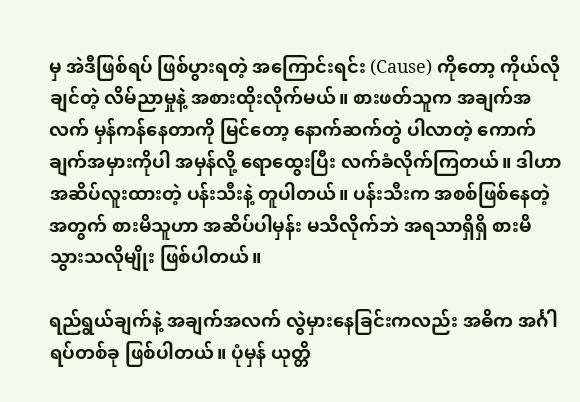မှ အဲဒီဖြစ်ရပ် ဖြစ်ပွားရတဲ့ အကြောင်းရင်း (Cause) ကိုတော့ ကိုယ်လိုချင်တဲ့ လိမ်ညာမှုနဲ့ အစားထိုးလိုက်မယ်။ စားဖတ်သူက အချက်အလက် မှန်ကန်နေတာကို မြင်တော့ နောက်ဆက်တွဲ ပါလာတဲ့ ကောက်ချက်အမှားကိုပါ အမှန်လို့ ရောထွေးပြီး လက်ခံလိုက်ကြတယ်။ ဒါဟာ အဆိပ်လူးထားတဲ့ ပန်းသီးနဲ့ တူပါတယ်။ ပန်းသီးက အစစ်ဖြစ်နေတဲ့အတွက် စားမိသူဟာ အဆိပ်ပါမှန်း မသိလိုက်ဘဲ အရသာရှိရှိ စားမိသွားသလိုမျိုး ဖြစ်ပါတယ်။

ရည်ရွယ်ချက်နဲ့ အချက်အလက် လွဲမှားနေခြင်းကလည်း အဓိက အင်္ဂါရပ်တစ်ခု ဖြစ်ပါတယ်။ ပုံမှန် ယုတ္တိ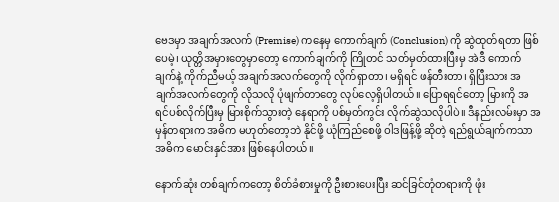ဗေဒမှာ အချက်အလက် (Premise) ကနေမှ ကောက်ချက် (Conclusion) ကို ဆွဲထုတ်ရတာ ဖြစ်ပေမဲ့၊ ယုတ္တိအမှားတွေမှာတော့ ကောက်ချက်ကို ကြိုတင် သတ်မှတ်ထားပြီးမှ အဲဒီ ကောက်ချက်နဲ့ ကိုက်ညီမယ့် အချက်အလက်တွေကို လိုက်ရှာတာ၊ မရှိရင် ဖန်တီးတာ၊ ရှိပြီးသား အချက်အလက်တွေကို လိုသလို ပုံဖျက်တာတွေ လုပ်လေ့ရှိပါတယ်။ ပြောရရင်တော့ မြားကို အရင်ပစ်လိုက်ပြီးမှ မြားစိုက်သွားတဲ့ နေရာကို ပစ်မှတ်ကွင်း လိုက်ဆွဲသလိုပါပဲ။ ဒီနည်းလမ်းမှာ အမှန်တရားက အဓိက မဟုတ်တော့ဘဲ နိုင်ဖို့ ယုံကြည်စေဖို့ ဝါဒဖြန့်ဖို့ ဆိုတဲ့ ရည်ရွယ်ချက်ကသာ အဓိက မောင်းနှင်အား ဖြစ်နေပါတယ်။

နောက်ဆုံး တစ်ချက်ကတော့ စိတ်ခံစားမှုကို ဦးစားပေးပြီး ဆင်ခြင်တုံတရားကို ဖုံး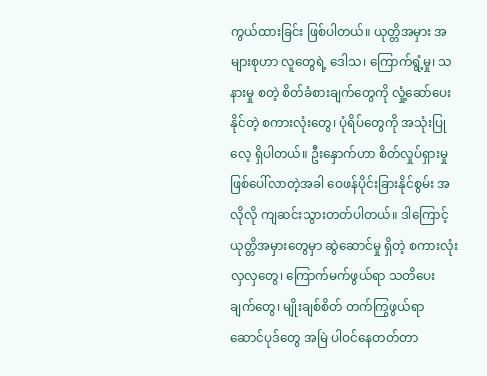ကွယ်ထားခြင်း ဖြစ်ပါတယ်။ ယုတ္တိအမှား အများစုဟာ လူတွေရဲ့ ဒေါသ၊ ကြောက်ရွံ့မှု၊ သနားမှု စတဲ့ စိတ်ခံစားချက်တွေကို လှုံ့ဆော်ပေးနိုင်တဲ့ စကားလုံးတွေ၊ ပုံရိပ်တွေကို အသုံးပြုလေ့ ရှိပါတယ်။ ဦးနှောက်ဟာ စိတ်လှုပ်ရှားမှု ဖြစ်ပေါ်လာတဲ့အခါ ဝေဖန်ပိုင်းခြားနိုင်စွမ်း အလိုလို ကျဆင်းသွားတတ်ပါတယ်။ ဒါကြောင့် ယုတ္တိအမှားတွေမှာ ဆွဲဆောင်မှု ရှိတဲ့ စကားလုံးလှလှတွေ၊ ကြောက်မက်ဖွယ်ရာ သတိပေးချက်တွေ၊ မျိုးချစ်စိတ် တက်ကြွဖွယ်ရာ ဆောင်ပုဒ်တွေ အမြဲ ပါဝင်နေတတ်တာ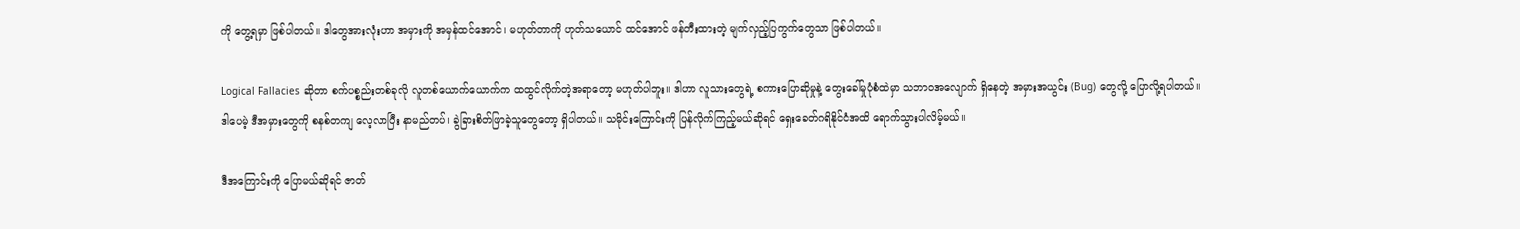ကို တွေ့ရမှာ ဖြစ်ပါတယ်။ ဒါတွေအားလုံးဟာ အမှားကို အမှန်ထင်အောင်၊ မဟုတ်တာကို ဟုတ်သယောင် ထင်အောင် ဖန်တီးထားတဲ့ မျက်လှည့်ပြကွက်တွေသာ ဖြစ်ပါတယ်။

Logical Fallacies ဆိုတာ စက်ပစ္စည်းတစ်ခုလို လူတစ်ယောက်ယောက်က ထထွင်လိုက်တဲ့အရာတော့ မဟုတ်ပါဘူး။ ဒါဟာ လူသားတွေရဲ့ စကားပြောဆိုမှုနဲ့ တွေးခေါ်မှုပုံစံထဲမှာ သဘာဝအလျောက် ရှိနေတဲ့ အမှားအယွင်း (Bug) တွေလို့ ပြောလို့ရပါတယ်။ ဒါပေမဲ့ ဒီအမှားတွေကို စနစ်တကျ လေ့လာပြီး နာမည်တပ်၊ ခွဲခြားစိတ်ဖြာခဲ့သူတွေတော့ ရှိပါတယ်။ သမိုင်းကြောင်းကို ပြန်လိုက်ကြည့်မယ်ဆိုရင် ရှေးခေတ်ဂရိနိုင်ငံအထိ ရောက်သွားပါလိမ့်မယ်။

ဒီအကြောင်းကို ပြောမယ်ဆိုရင် ဇာတ်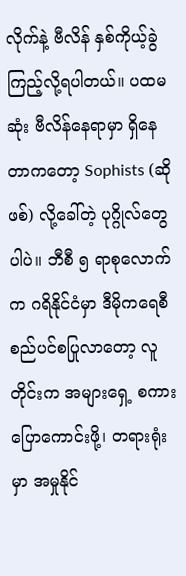လိုက်နဲ့ ဗီလိန် နှစ်ကိုယ့်ခွဲကြည့်လို့ရပါတယ်။ ပထမဆုံး ဗီလိန်နေရာမှာ ရှိနေတာကတော့ Sophists (ဆိုဖစ်) လို့ခေါ်တဲ့ ပုဂ္ဂိုလ်တွေပါပဲ။ ဘီစီ ၅ ရာစုလောက်က ဂရိနိုင်ငံမှာ ဒီမိုကရေစီ စည်ပင်စပြုလာတော့ လူတိုင်းက အများရှေ့ စကားပြောကောင်းဖို့၊ တရားရုံးမှာ အမှုနိုင်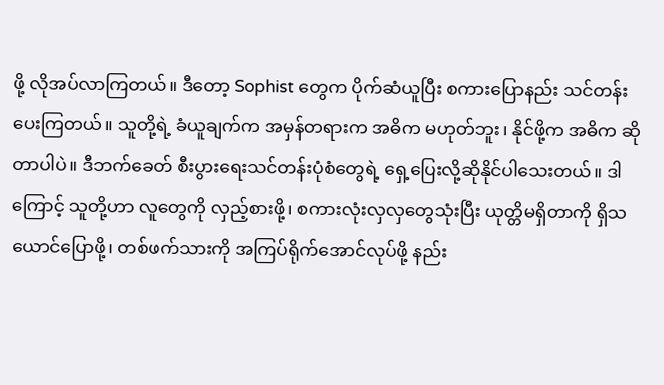ဖို့ လိုအပ်လာကြတယ်။ ဒီတော့ Sophist တွေက ပိုက်ဆံယူပြီး စကားပြောနည်း သင်တန်းပေးကြတယ်။ သူတို့ရဲ့ ခံယူချက်က အမှန်တရားက အဓိက မဟုတ်ဘူး၊ နိုင်ဖို့က အဓိက ဆိုတာပါပဲ။ ဒီဘက်ခေတ် စီးပွားရေးသင်တန်းပုံစံတွေရဲ့ ရှေ့ပြေးလို့ဆိုနိုင်ပါသေးတယ်။ ဒါကြောင့် သူတို့ဟာ လူတွေကို လှည့်စားဖို့၊ စကားလုံးလှလှတွေသုံးပြီး ယုတ္တိမရှိတာကို ရှိသယောင်ပြောဖို့၊ တစ်ဖက်သားကို အကြပ်ရိုက်အောင်လုပ်ဖို့ နည်း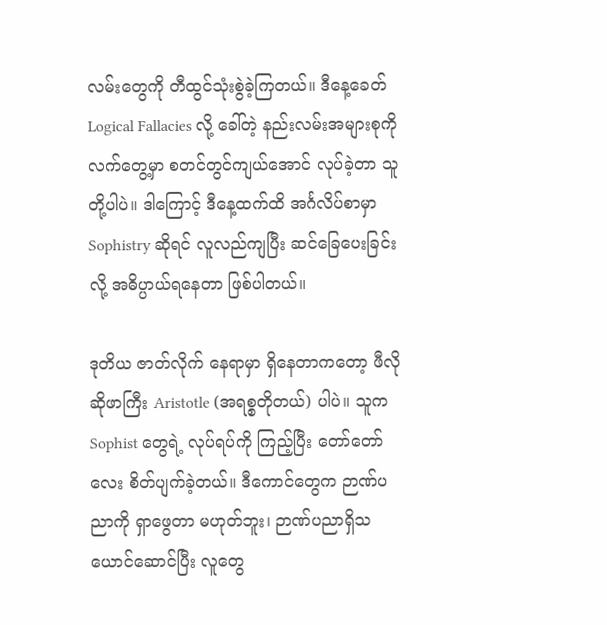လမ်းတွေကို တီထွင်သုံးစွဲခဲ့ကြတယ်။ ဒီနေ့ခေတ် Logical Fallacies လို့ ခေါ်တဲ့ နည်းလမ်းအများစုကို လက်တွေ့မှာ စတင်တွင်ကျယ်အောင် လုပ်ခဲ့တာ သူတို့ပါပဲ။ ဒါကြောင့် ဒီနေ့ထက်ထိ အင်္ဂလိပ်စာမှာ Sophistry ဆိုရင် လူလည်ကျပြီး ဆင်ခြေပေးခြင်း လို့ အဓိပ္ပာယ်ရနေတာ ဖြစ်ပါတယ်။

ဒုတိယ ဇာတ်လိုက် နေရာမှာ ရှိနေတာကတော့ ဖီလိုဆိုဖာကြီး Aristotle (အရစ္စတိုတယ်) ပါပဲ။ သူက Sophist တွေရဲ့ လုပ်ရပ်ကို ကြည့်ပြီး တော်တော်လေး စိတ်ပျက်ခဲ့တယ်။ ဒီကောင်တွေက ဉာဏ်ပညာကို ရှာဖွေတာ မဟုတ်ဘူး၊ ဉာဏ်ပညာရှိသယောင်ဆောင်ပြီး လူတွေ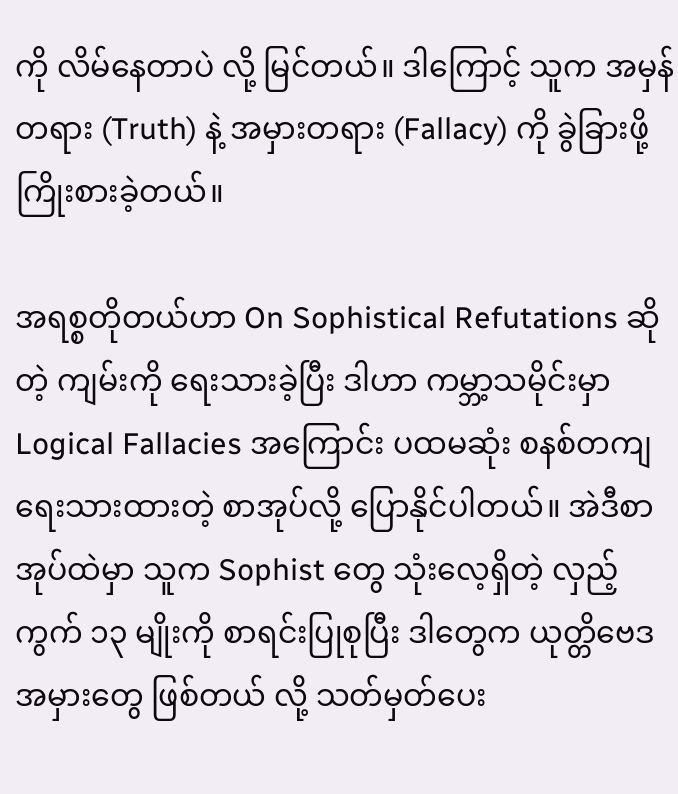ကို လိမ်နေတာပဲ လို့ မြင်တယ်။ ဒါကြောင့် သူက အမှန်တရား (Truth) နဲ့ အမှားတရား (Fallacy) ကို ခွဲခြားဖို့ ကြိုးစားခဲ့တယ်။

အရစ္စတိုတယ်ဟာ On Sophistical Refutations ဆိုတဲ့ ကျမ်းကို ရေးသားခဲ့ပြီး ဒါဟာ ကမ္ဘာ့သမိုင်းမှာ Logical Fallacies အကြောင်း ပထမဆုံး စနစ်တကျ ရေးသားထားတဲ့ စာအုပ်လို့ ပြောနိုင်ပါတယ်။ အဲဒီစာအုပ်ထဲမှာ သူက Sophist တွေ သုံးလေ့ရှိတဲ့ လှည့်ကွက် ၁၃ မျိုးကို စာရင်းပြုစုပြီး ဒါတွေက ယုတ္တိဗေဒ အမှားတွေ ဖြစ်တယ် လို့ သတ်မှတ်ပေး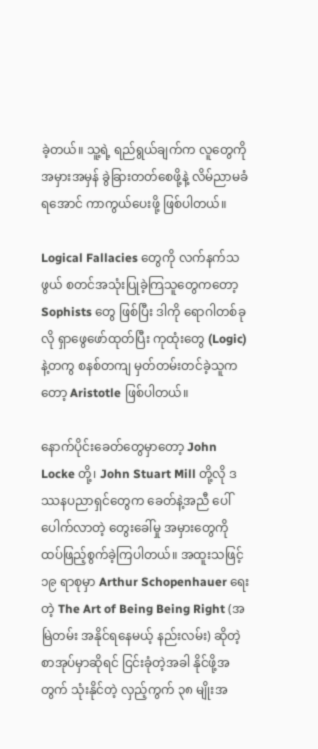ခဲ့တယ်။ သူ့ရဲ့ ရည်ရွယ်ချက်က လူတွေကို အမှားအမှန် ခွဲခြားတတ်စေဖို့နဲ့ လိမ်ညာမခံရအောင် ကာကွယ်ပေးဖို့ ဖြစ်ပါတယ်။

Logical Fallacies တွေကို လက်နက်သဖွယ် စတင်အသုံးပြုခဲ့ကြသူတွေကတော့ Sophists တွေ ဖြစ်ပြီး ဒါကို ရောဂါတစ်ခုလို ရှာဖွေဖော်ထုတ်ပြီး ကုထုံးတွေ (Logic) နဲ့တကွ စနစ်တကျ မှတ်တမ်းတင်ခဲ့သူကတော့ Aristotle ဖြစ်ပါတယ်။

နောက်ပိုင်းခေတ်တွေမှာတော့ John Locke တို့၊ John Stuart Mill တို့လို ဒဿနပညာရှင်တွေက ခေတ်နဲ့အညီ ပေါ်ပေါက်လာတဲ့ တွေးခေါ်မှု အမှားတွေကို ထပ်ဖြည့်စွက်ခဲ့ကြပါတယ်။ အထူးသဖြင့် ၁၉ ရာစုမှာ Arthur Schopenhauer ရေးတဲ့ The Art of Being Being Right (အမြဲတမ်း အနိုင်ရနေမယ့် နည်းလမ်း) ဆိုတဲ့ စာအုပ်မှာဆိုရင် ငြင်းခုံတဲ့အခါ နိုင်ဖို့အတွက် သုံးနိုင်တဲ့ လှည့်ကွက် ၃၈ မျိုးအ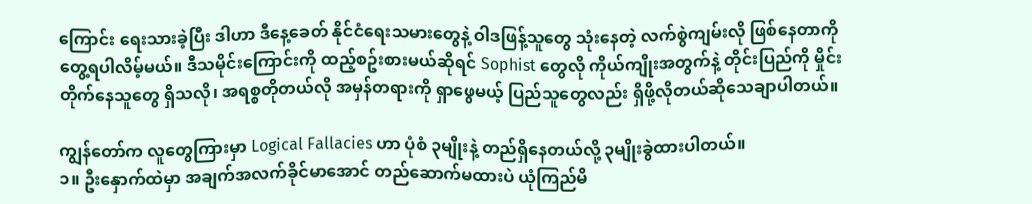ကြောင်း ရေးသားခဲ့ပြီး ဒါဟာ ဒီနေ့ခေတ် နိုင်ငံရေးသမားတွေနဲ့ ဝါဒဖြန့်သူတွေ သုံးနေတဲ့ လက်စွဲကျမ်းလို ဖြစ်နေတာကို တွေ့ရပါလိမ့်မယ်။ ဒီသမိုင်းကြောင်းကို ထည့်စဥ်းစားမယ်ဆိုရင် Sophist တွေလို ကိုယ်ကျိုးအတွက်နဲ့ တိုင်းပြည်ကို မှိုင်းတိုက်နေသူတွေ ရှိသလို၊ အရစ္စတိုတယ်လို အမှန်တရားကို ရှာဖွေမယ့် ပြည်သူတွေလည်း ရှိဖို့လိုတယ်ဆိုသေချာပါတယ်။

ကျွန်တော်က လူတွေကြားမှာ Logical Fallacies ဟာ ပုံစံ ၃မျိုးနဲ့ တည်ရှိနေတယ်လို့ ၃မျိုးခွဲထားပါတယ်။
၁။ ဦးနှောက်ထဲမှာ အချက်အလက်ခိုင်မာအောင် တည်ဆောက်မထားပဲ ယုံကြည်မိ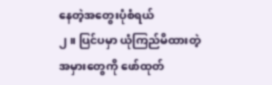နေတဲ့အတွေးပုံစံရယ်
၂။ ပြင်ပမှာ ယုံကြည်မိထားတဲ့ အမှားတွေကို ဖော်ထုတ်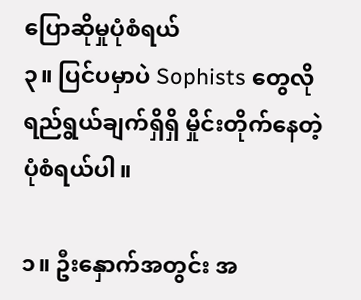ပြောဆိုမှုပုံစံရယ်
၃။ ပြင်ပမှာပဲ Sophists တွေလို ရည်ရွယ်ချက်ရှိရှိ မှိုင်းတိုက်နေတဲ့ ပုံစံရယ်ပါ။

၁။ ဦးနှောက်အတွင်း အ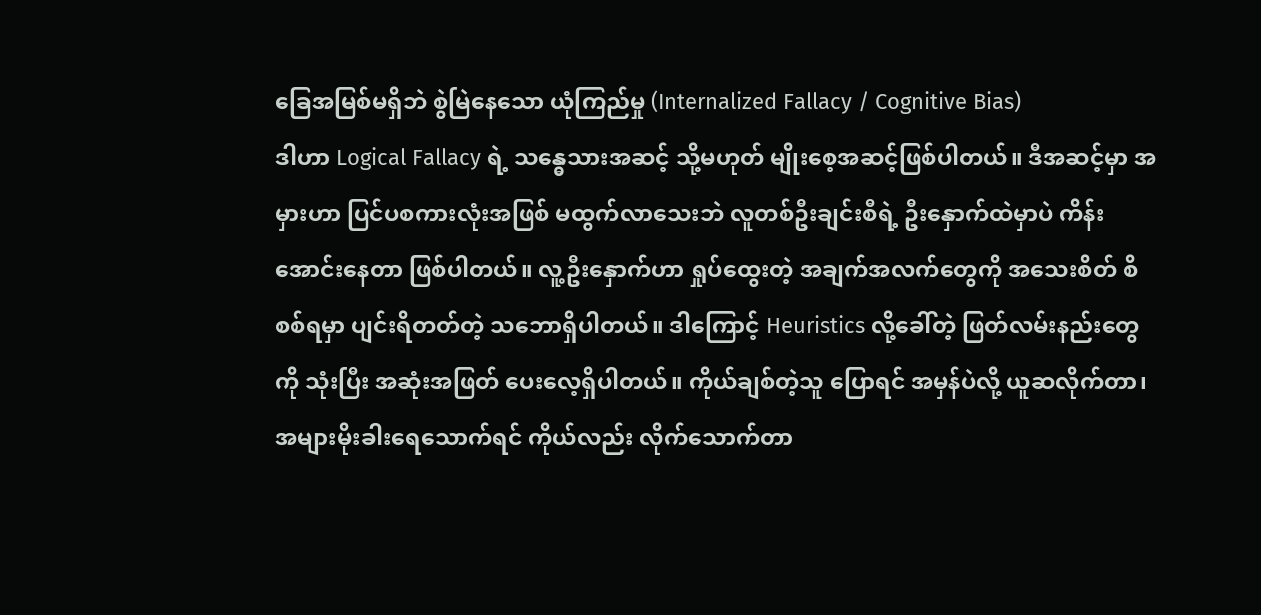ခြေအမြစ်မရှိဘဲ စွဲမြဲနေသော ယုံကြည်မှု (Internalized Fallacy / Cognitive Bias)
ဒါဟာ Logical Fallacy ရဲ့ သန္ဓေသားအဆင့် သို့မဟုတ် မျိုးစေ့အဆင့်ဖြစ်ပါတယ်။ ဒီအဆင့်မှာ အမှားဟာ ပြင်ပစကားလုံးအဖြစ် မထွက်လာသေးဘဲ လူတစ်ဦးချင်းစီရဲ့ ဦးနှောက်ထဲမှာပဲ ကိန်းအောင်းနေတာ ဖြစ်ပါတယ်။ လူ့ဦးနှောက်ဟာ ရှုပ်ထွေးတဲ့ အချက်အလက်တွေကို အသေးစိတ် စိစစ်ရမှာ ပျင်းရိတတ်တဲ့ သဘောရှိပါတယ်။ ဒါကြောင့် Heuristics လို့ခေါ်တဲ့ ဖြတ်လမ်းနည်းတွေကို သုံးပြီး အဆုံးအဖြတ် ပေးလေ့ရှိပါတယ်။ ကိုယ်ချစ်တဲ့သူ ပြောရင် အမှန်ပဲလို့ ယူဆလိုက်တာ၊ အများမိုးခါးရေသောက်ရင် ကိုယ်လည်း လိုက်သောက်တာ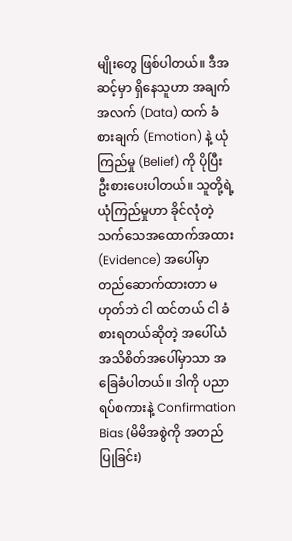မျိုးတွေ ဖြစ်ပါတယ်။ ဒီအဆင့်မှာ ရှိနေသူဟာ အချက်အလက် (Data) ထက် ခံစားချက် (Emotion) နဲ့ ယုံကြည်မှု (Belief) ကို ပိုပြီး ဦးစားပေးပါတယ်။ သူတို့ရဲ့ ယုံကြည်မှုဟာ ခိုင်လုံတဲ့ သက်သေအထောက်အထား (Evidence) အပေါ်မှာ တည်ဆောက်ထားတာ မဟုတ်ဘဲ ငါ ထင်တယ် ငါ ခံစားရတယ်ဆိုတဲ့ အပေါ်ယံ အသိစိတ်အပေါ်မှာသာ အခြေခံပါတယ်။ ဒါကို ပညာရပ်စကားနဲ့ Confirmation Bias (မိမိအစွဲကို အတည်ပြုခြင်း)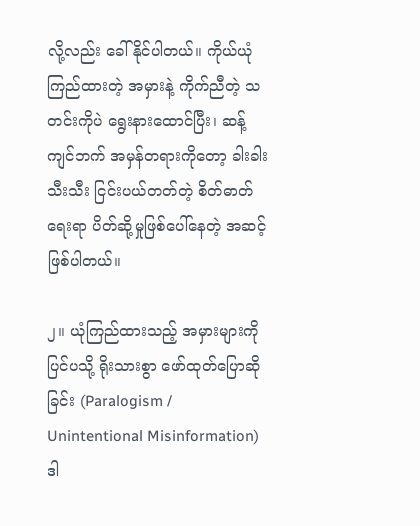လို့လည်း ခေါ်နိုင်ပါတယ်။ ကိုယ်ယုံကြည်ထားတဲ့ အမှားနဲ့ ကိုက်ညီတဲ့ သတင်းကိုပဲ ရွေးနားထောင်ပြီး၊ ဆန့်ကျင်ဘက် အမှန်တရားကိုတော့ ခါးခါးသီးသီး ငြင်းပယ်တတ်တဲ့ စိတ်ဓာတ်ရေးရာ ပိတ်ဆို့မှုဖြစ်ပေါ်နေတဲ့ အဆင့် ဖြစ်ပါတယ်။

၂။ ယုံကြည်ထားသည့် အမှားများကို ပြင်ပသို့ ရိုးသားစွာ ဖော်ထုတ်ပြောဆိုခြင်း (Paralogism / Unintentional Misinformation)
ဒါ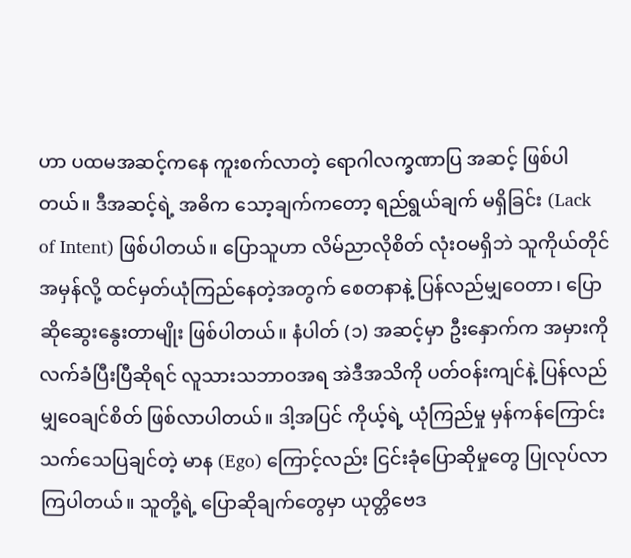ဟာ ပထမအဆင့်ကနေ ကူးစက်လာတဲ့ ရောဂါလက္ခဏာပြ အဆင့် ဖြစ်ပါတယ်။ ဒီအဆင့်ရဲ့ အဓိက သော့ချက်ကတော့ ရည်ရွယ်ချက် မရှိခြင်း (Lack of Intent) ဖြစ်ပါတယ်။ ပြောသူဟာ လိမ်ညာလိုစိတ် လုံးဝမရှိဘဲ သူကိုယ်တိုင် အမှန်လို့ ထင်မှတ်ယုံကြည်နေတဲ့အတွက် စေတနာနဲ့ ပြန်လည်မျှဝေတာ၊ ပြောဆိုဆွေးနွေးတာမျိုး ဖြစ်ပါတယ်။ နံပါတ် (၁) အဆင့်မှာ ဦးနှောက်က အမှားကို လက်ခံပြီးပြီဆိုရင် လူသားသဘာဝအရ အဲဒီအသိကို ပတ်ဝန်းကျင်နဲ့ ပြန်လည်မျှဝေချင်စိတ် ဖြစ်လာပါတယ်။ ဒါ့အပြင် ကိုယ့်ရဲ့ ယုံကြည်မှု မှန်ကန်ကြောင်း သက်သေပြချင်တဲ့ မာန (Ego) ကြောင့်လည်း ငြင်းခုံပြောဆိုမှုတွေ ပြုလုပ်လာကြပါတယ်။ သူတို့ရဲ့ ပြောဆိုချက်တွေမှာ ယုတ္တိဗေဒ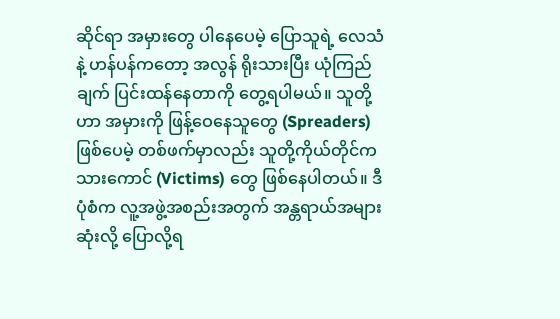ဆိုင်ရာ အမှားတွေ ပါနေပေမဲ့ ပြောသူရဲ့ လေသံနဲ့ ဟန်ပန်ကတော့ အလွန် ရိုးသားပြီး ယုံကြည်ချက် ပြင်းထန်နေတာကို တွေ့ရပါမယ်။ သူတို့ဟာ အမှားကို ဖြန့်ဝေနေသူတွေ (Spreaders) ဖြစ်ပေမဲ့ တစ်ဖက်မှာလည်း သူတို့ကိုယ်တိုင်က သားကောင် (Victims) တွေ ဖြစ်နေပါတယ်။ ဒီပုံစံက လူ့အဖွဲ့အစည်းအတွက် အန္တရာယ်အများဆုံးလို့ ပြောလို့ရ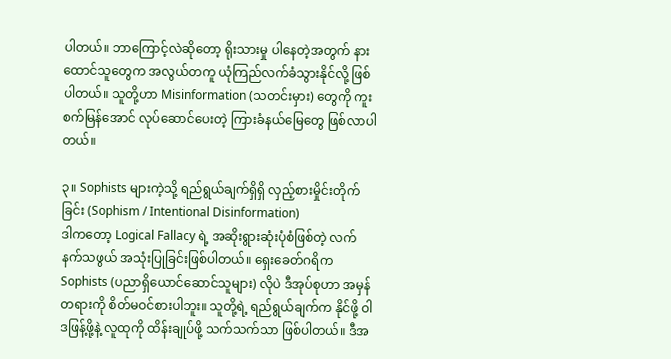ပါတယ်။ ဘာကြောင့်လဲဆိုတော့ ရိုးသားမှု ပါနေတဲ့အတွက် နားထောင်သူတွေက အလွယ်တကူ ယုံကြည်လက်ခံသွားနိုင်လို့ ဖြစ်ပါတယ်။ သူတို့ဟာ Misinformation (သတင်းမှား) တွေကို ကူးစက်မြန်အောင် လုပ်ဆောင်ပေးတဲ့ ကြားခံနယ်မြေတွေ ဖြစ်လာပါတယ်။

၃။ Sophists များကဲ့သို့ ရည်ရွယ်ချက်ရှိရှိ လှည့်စားမှိုင်းတိုက်ခြင်း (Sophism / Intentional Disinformation)
ဒါကတော့ Logical Fallacy ရဲ့ အဆိုးရွားဆုံးပုံစံဖြစ်တဲ့ လက်နက်သဖွယ် အသုံးပြုခြင်းဖြစ်ပါတယ်။ ရှေးခေတ်ဂရိက Sophists (ပညာရှိယောင်ဆောင်သူများ) လိုပဲ ဒီအုပ်စုဟာ အမှန်တရားကို စိတ်မဝင်စားပါဘူး။ သူတို့ရဲ့ ရည်ရွယ်ချက်က နိုင်ဖို့ ဝါဒဖြန့်ဖို့နဲ့ လူထုကို ထိန်းချုပ်ဖို့ သက်သက်သာ ဖြစ်ပါတယ်။ ဒီအ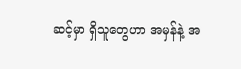ဆင့်မှာ ရှိသူတွေဟာ အမှန်နဲ့ အ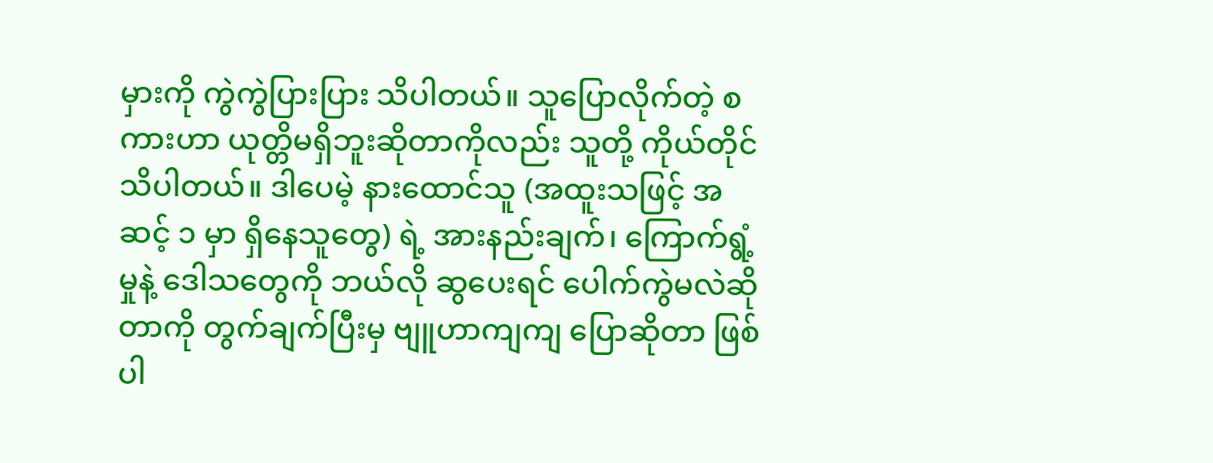မှားကို ကွဲကွဲပြားပြား သိပါတယ်။ သူပြောလိုက်တဲ့ စကားဟာ ယုတ္တိမရှိဘူးဆိုတာကိုလည်း သူတို့ ကိုယ်တိုင် သိပါတယ်။ ဒါပေမဲ့ နားထောင်သူ (အထူးသဖြင့် အဆင့် ၁ မှာ ရှိနေသူတွေ) ရဲ့ အားနည်းချက်၊ ကြောက်ရွံ့မှုနဲ့ ဒေါသတွေကို ဘယ်လို ဆွပေးရင် ပေါက်ကွဲမလဲဆိုတာကို တွက်ချက်ပြီးမှ ဗျူဟာကျကျ ပြောဆိုတာ ဖြစ်ပါ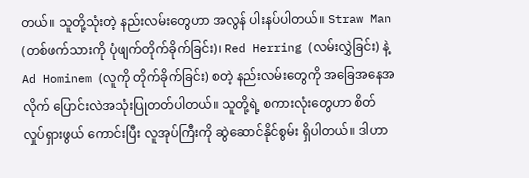တယ်။ သူတို့သုံးတဲ့ နည်းလမ်းတွေဟာ အလွန် ပါးနပ်ပါတယ်။ Straw Man (တစ်ဖက်သားကို ပုံဖျက်တိုက်ခိုက်ခြင်း)၊ Red Herring (လမ်းလွှဲခြင်း) နဲ့ Ad Hominem (လူကို တိုက်ခိုက်ခြင်း) စတဲ့ နည်းလမ်းတွေကို အခြေအနေအလိုက် ပြောင်းလဲအသုံးပြုတတ်ပါတယ်။ သူတို့ရဲ့ စကားလုံးတွေဟာ စိတ်လှုပ်ရှားဖွယ် ကောင်းပြီး လူအုပ်ကြီးကို ဆွဲဆောင်နိုင်စွမ်း ရှိပါတယ်။ ဒါဟာ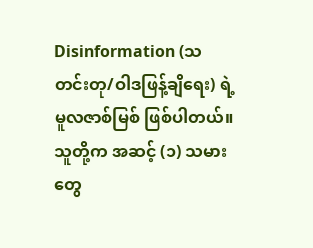Disinformation (သတင်းတု/ဝါဒဖြန့်ချိရေး) ရဲ့ မူလဇာစ်မြစ် ဖြစ်ပါတယ်။ သူတို့က အဆင့် (၁) သမားတွေ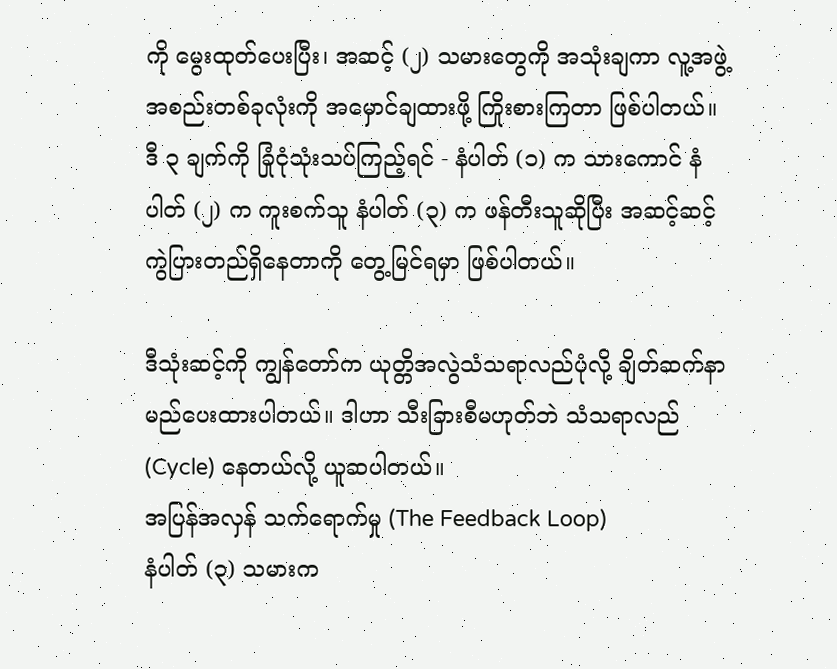ကို မွေးထုတ်ပေးပြီး၊ အဆင့် (၂) သမားတွေကို အသုံးချကာ လူ့အဖွဲ့အစည်းတစ်ခုလုံးကို အမှောင်ချထားဖို့ ကြိုးစားကြတာ ဖြစ်ပါတယ်။
ဒီ ၃ ချက်ကို ခြုံငုံသုံးသပ်ကြည့်ရင် - နံပါတ် (၁) က သားကောင် နံပါတ် (၂) က ကူးစက်သူ နံပါတ် (၃) က ဖန်တီးသူဆိုပြီး အဆင့်ဆင့် ကွဲပြားတည်ရှိနေတာကို တွေ့မြင်ရမှာ ဖြစ်ပါတယ်။

ဒီသုံးဆင့်ကို ကျွန်တော်က ယုတ္တိအလွဲသံသရာလည်ပုံလို့ ချိတ်ဆက်နာမည်ပေးထားပါတယ်။ ဒါဟာ သီးခြားစီမဟုတ်ဘဲ သံသရာလည် (Cycle) နေတယ်လို့ ယူဆပါတယ်။
အပြန်အလှန် သက်ရောက်မှု (The Feedback Loop)
နံပါတ် (၃) သမားက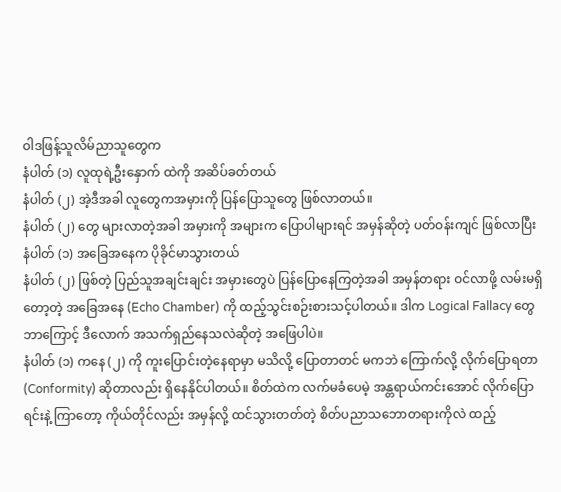ဝါဒဖြန့်သူလိမ်ညာသူတွေက
နံပါတ် (၁) လူထုရဲ့ဦးနှောက် ထဲကို အဆိပ်ခတ်တယ်
နံပါတ် (၂) အဲ့ဒီအခါ လူတွေကအမှားကို ပြန်ပြောသူတွေ ဖြစ်လာတယ်။
နံပါတ် (၂) တွေ များလာတဲ့အခါ အမှားကို အများက ပြောပါများရင် အမှန်ဆိုတဲ့ ပတ်ဝန်းကျင် ဖြစ်လာပြီး
နံပါတ် (၁) အခြေအနေက ပိုခိုင်မာသွားတယ်
နံပါတ် (၂) ဖြစ်တဲ့ ပြည်သူအချင်းချင်း အမှားတွေပဲ ပြန်ပြောနေကြတဲ့အခါ အမှန်တရား ဝင်လာဖို့ လမ်းမရှိတော့တဲ့ အခြေအနေ (Echo Chamber) ကို ထည့်သွင်းစဉ်းစားသင့်ပါတယ်။ ဒါက Logical Fallacy တွေ ဘာကြောင့် ဒီလောက် အသက်ရှည်နေသလဲဆိုတဲ့ အဖြေပါပဲ။
နံပါတ် (၁) ကနေ (၂) ကို ကူးပြောင်းတဲ့နေရာမှာ မသိလို့ ပြောတာတင် မကဘဲ ကြောက်လို့ လိုက်ပြောရတာ (Conformity) ဆိုတာလည်း ရှိနေနိုင်ပါတယ်။ စိတ်ထဲက လက်မခံပေမဲ့ အန္တရာယ်ကင်းအောင် လိုက်ပြောရင်းနဲ့ ကြာတော့ ကိုယ်တိုင်လည်း အမှန်လို့ ထင်သွားတတ်တဲ့ စိတ်ပညာသဘောတရားကိုလဲ ထည့်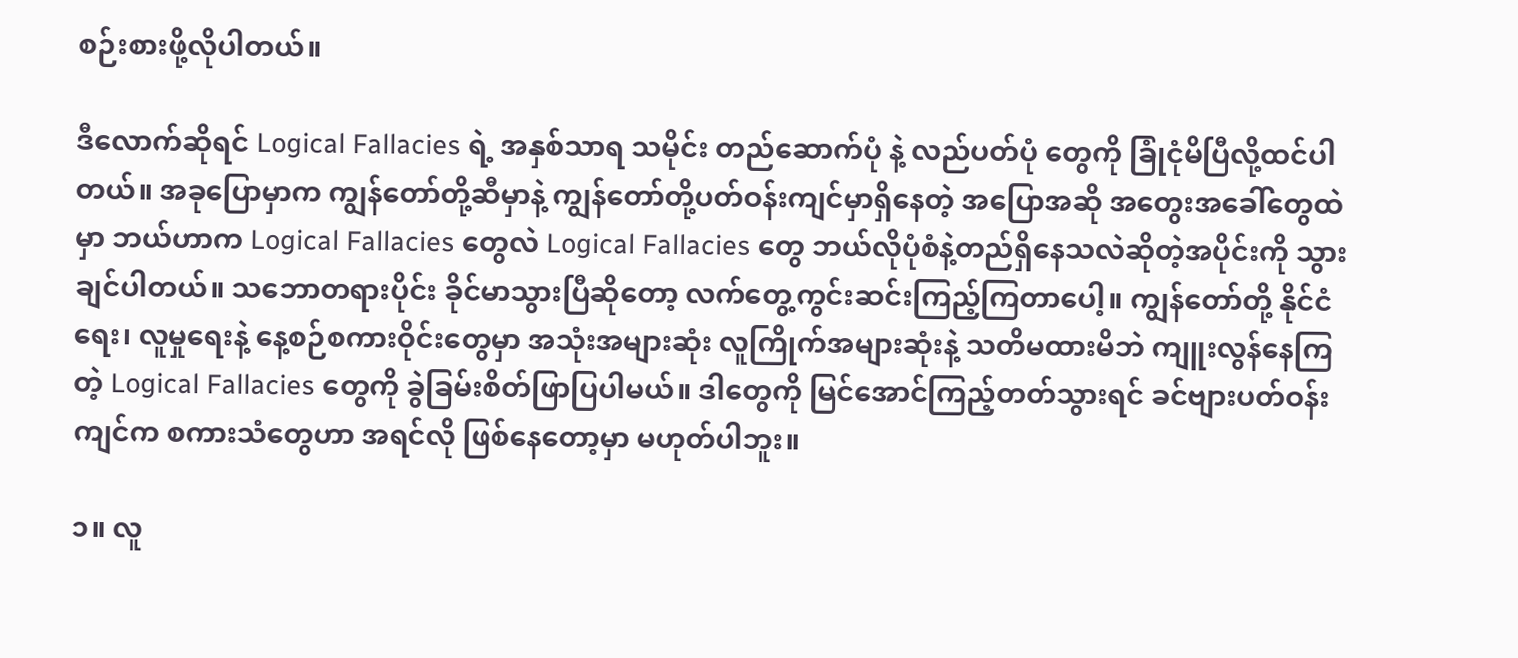စဉ်းစားဖို့လိုပါတယ်။

ဒီလောက်ဆိုရင် Logical Fallacies ရဲ့ အနှစ်သာရ သမိုင်း တည်ဆောက်ပုံ နဲ့ လည်ပတ်ပုံ တွေကို ခြုံငုံမိပြီလို့ထင်ပါတယ်။ အခုပြောမှာက ကျွန်တော်တို့ဆီမှာနဲ့ ကျွန်တော်တို့ပတ်ဝန်းကျင်မှာရှိနေတဲ့ အပြောအဆို အတွေးအခေါ်တွေထဲမှာ ဘယ်ဟာက Logical Fallacies တွေလဲ Logical Fallacies တွေ ဘယ်လိုပုံစံနဲ့တည်ရှိနေသလဲဆိုတဲ့အပိုင်းကို သွားချင်ပါတယ်။ သဘောတရားပိုင်း ခိုင်မာသွားပြီဆိုတော့ လက်တွေ့ကွင်းဆင်းကြည့်ကြတာပေါ့။ ကျွန်တော်တို့ နိုင်ငံရေး၊ လူမှုရေးနဲ့ နေ့စဉ်စကားဝိုင်းတွေမှာ အသုံးအများဆုံး လူကြိုက်အများဆုံးနဲ့ သတိမထားမိဘဲ ကျူးလွန်နေကြတဲ့ Logical Fallacies တွေကို ခွဲခြမ်းစိတ်ဖြာပြပါမယ်။ ဒါတွေကို မြင်အောင်ကြည့်တတ်သွားရင် ခင်ဗျားပတ်ဝန်းကျင်က စကားသံတွေဟာ အရင်လို ဖြစ်နေတော့မှာ မဟုတ်ပါဘူး။

၁။ လူ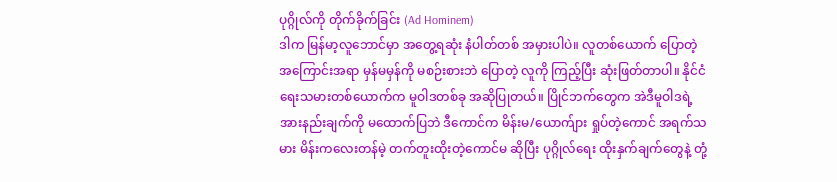ပုဂ္ဂိုလ်ကို တိုက်ခိုက်ခြင်း (Ad Hominem)
ဒါက မြန်မာ့လူဘောင်မှာ အတွေ့ရဆုံး နံပါတ်တစ် အမှားပါပဲ။ လူတစ်ယောက် ပြောတဲ့ အကြောင်းအရာ မှန်မမှန်ကို မစဉ်းစားဘဲ ပြောတဲ့ လူကို ကြည့်ပြီး ဆုံးဖြတ်တာပါ။ နိုင်ငံရေးသမားတစ်ယောက်က မူဝါဒတစ်ခု အဆိုပြုတယ်။ ပြိုင်ဘက်တွေက အဲဒီမူဝါဒရဲ့ အားနည်းချက်ကို မထောက်ပြဘဲ ဒီကောင်က မိန်းမ/ယောက်ျား ရှုပ်တဲ့ကောင် အရက်သမား မိန်းကလေးတန်မဲ့ တက်တူးထိုးတဲ့ကောင်မ ဆိုပြီး ပုဂ္ဂိုလ်ရေး ထိုးနှက်ချက်တွေနဲ့ တုံ့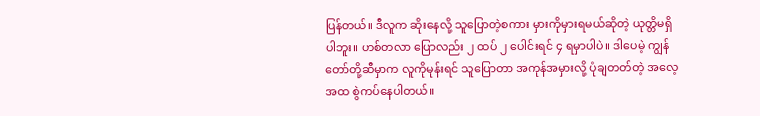ပြန်တယ်။ ဒီလူက ဆိုးနေလို့ သူပြောတဲ့စကား မှားကိုမှားရမယ်ဆိုတဲ့ ယုတ္တိမရှိပါဘူး။ ဟစ်တလာ ပြောလည်း ၂ ထပ် ၂ ပေါင်းရင် ၄ ရမှာပါပဲ။ ဒါပေမဲ့ ကျွန်တော်တို့ဆီမှာက လူကိုမုန်းရင် သူပြောတာ အကုန်အမှားလို့ ပုံချတတ်တဲ့ အလေ့အထ စွဲကပ်နေပါတယ်။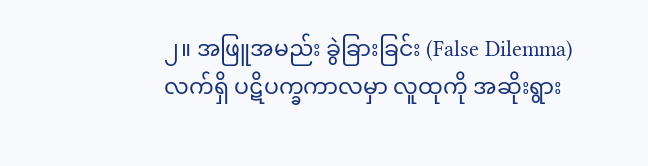၂။ အဖြူအမည်း ခွဲခြားခြင်း (False Dilemma)
လက်ရှိ ပဋိပက္ခကာလမှာ လူထုကို အဆိုးရွား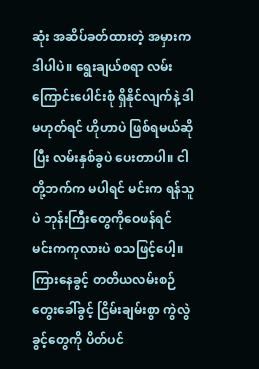ဆုံး အဆိပ်ခတ်ထားတဲ့ အမှားက ဒါပါပဲ။ ရွေးချယ်စရာ လမ်းကြောင်းပေါင်းစုံ ရှိနိုင်လျက်နဲ့ ဒါ မဟုတ်ရင် ဟိုဟာပဲ ဖြစ်ရမယ်ဆိုပြီး လမ်းနှစ်ခွပဲ ပေးတာပါ။ ငါတို့ဘက်က မပါရင် မင်းက ရန်သူပဲ ဘုန်းကြီးတွေကိုဝေဖန်ရင် မင်းကကုလားပဲ စသဖြင့်ပေါ့။ ကြားနေခွင့် တတိယလမ်းစဉ် တွေးခေါ်ခွင့် ငြိမ်းချမ်းစွာ ကွဲလွဲခွင့်တွေကို ပိတ်ပင်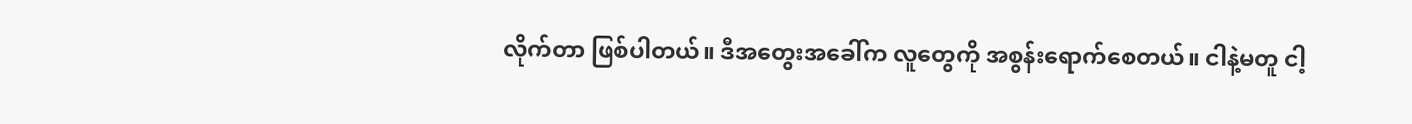လိုက်တာ ဖြစ်ပါတယ်။ ဒီအတွေးအခေါ်က လူတွေကို အစွန်းရောက်စေတယ်။ ငါနဲ့မတူ ငါ့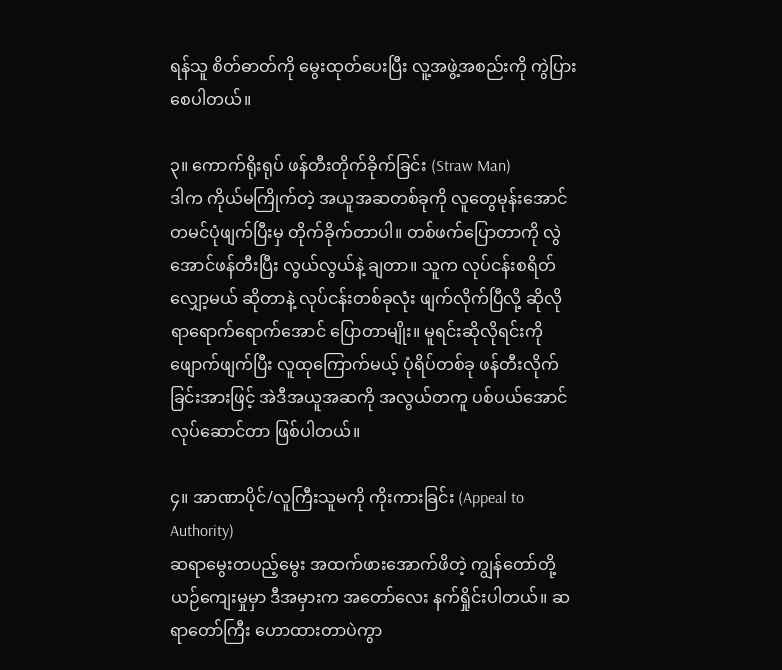ရန်သူ စိတ်ဓာတ်ကို မွေးထုတ်ပေးပြီး လူ့အဖွဲ့အစည်းကို ကွဲပြားစေပါတယ်။

၃။ ကောက်ရိုးရုပ် ဖန်တီးတိုက်ခိုက်ခြင်း (Straw Man)
ဒါက ကိုယ်မကြိုက်တဲ့ အယူအဆတစ်ခုကို လူတွေမုန်းအောင် တမင်ပုံဖျက်ပြီးမှ တိုက်ခိုက်တာပါ။ တစ်ဖက်ပြောတာကို လွဲအောင်ဖန်တီးပြီး လွယ်လွယ်နဲ့ ချတာ။ သူက လုပ်ငန်းစရိတ်လျှော့မယ် ဆိုတာနဲ့ လုပ်ငန်းတစ်ခုလုံး ဖျက်လိုက်ပြီလို့ ဆိုလိုရာရောက်ရောက်အောင် ပြောတာမျိုး။ မူရင်းဆိုလိုရင်းကို ဖျောက်ဖျက်ပြီး လူထုကြောက်မယ့် ပုံရိပ်တစ်ခု ဖန်တီးလိုက်ခြင်းအားဖြင့် အဲဒီအယူအဆကို အလွယ်တကူ ပစ်ပယ်အောင် လုပ်ဆောင်တာ ဖြစ်ပါတယ်။

၄။ အာဏာပိုင်/လူကြီးသူမကို ကိုးကားခြင်း (Appeal to Authority)
ဆရာမွေးတပည့်‌မွေး အထက်ဖားအောက်ဖိတဲ့ ကျွန်တော်တို့ ယဉ်ကျေးမှုမှာ ဒီအမှားက အတော်လေး နက်ရှိုင်းပါတယ်။ ဆရာတော်ကြီး ဟောထားတာပဲကွာ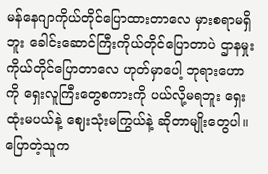မန်နေဂျာကိုယ်တိုင်ပြောထားတာလေ မှားစရာမရှိဘူး ခေါင်းဆောင်ကြီးကိုယ်တိုင်ပြောတာပဲ ဌာနမှုးကိုယ်တိုင်ပြောတာလေ ဟုတ်မှာပေါ့ ဘုရားဟောကို ရှေးလူကြီးတွေစကားကို ပယ်လို့မရဘူး ရှေးထုံးမပယ်နဲ့ ဈေးသုံးမကြွယ်နဲ့ ဆိုတာမျိုးတွေပါ။ ပြောတဲ့သူက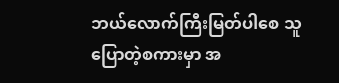ဘယ်လောက်ကြီးမြတ်ပါစေ သူပြောတဲ့စကားမှာ အ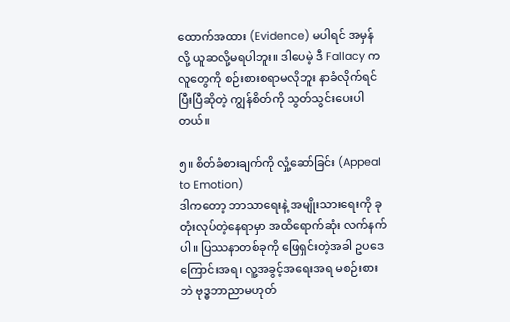ထောက်အထား (Evidence) မပါရင် အမှန်လို့ ယူဆလို့မရပါဘူး။ ဒါပေမဲ့ ဒီ Fallacy က လူတွေကို စဉ်းစားစရာမလိုဘူး နာခံလိုက်ရင် ပြီးပြီဆိုတဲ့ ကျွန်စိတ်ကို သွတ်သွင်းပေးပါတယ်။

၅။ စိတ်ခံစားချက်ကို လှုံ့ဆော်ခြင်း (Appeal to Emotion)
ဒါကတော့ ဘာသာရေးနဲ့ အမျိုးသားရေးကို ခုတုံးလုပ်တဲ့နေရာမှာ အထိရောက်ဆုံး လက်နက်ပါ။ ပြဿနာတစ်ခုကို ဖြေရှင်းတဲ့အခါ ဥပဒေကြောင်းအရ၊ လူ့အခွင့်အရေးအရ မစဉ်းစားဘဲ ‌ဗုဒ္ဓဘာညာမဟုတ်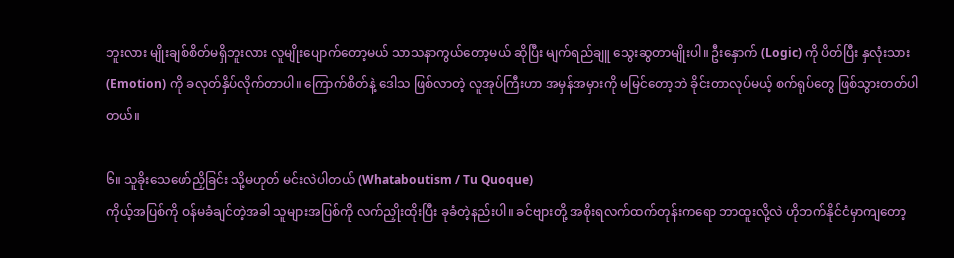ဘူးလား မျိုးချစ်စိတ်မရှိဘူးလား လူမျိုးပျောက်တော့မယ် သာသနာကွယ်တော့မယ် ဆိုပြီး မျက်ရည်ချူ သွေးဆွတာမျိုးပါ။ ဦးနှောက် (Logic) ကို ပိတ်ပြီး နှလုံးသား (Emotion) ကို ခလုတ်နှိပ်လိုက်တာပါ။ ကြောက်စိတ်နဲ့ ဒေါသ ဖြစ်လာတဲ့ လူအုပ်ကြီးဟာ အမှန်အမှားကို မမြင်တော့ဘဲ ခိုင်းတာလုပ်မယ့် စက်ရုပ်တွေ ဖြစ်သွားတတ်ပါတယ်။

၆။ သူခိုးသေဖော်ညှိခြင်း သို့မဟုတ် မင်းလဲပါတယ် (Whataboutism / Tu Quoque)
ကိုယ့်အပြစ်ကို ဝန်မခံချင်တဲ့အခါ သူများအပြစ်ကို လက်ညှိုးထိုးပြီး ခုခံတဲ့နည်းပါ။ ခင်ဗျားတို့ အစိုးရလက်ထက်တုန်းကရော ဘာထူးလို့လဲ ဟိုဘက်နိုင်ငံမှာကျတော့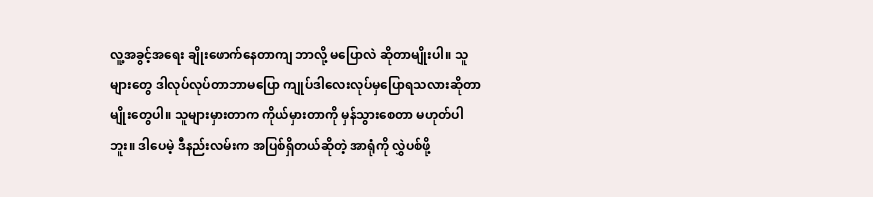လူ့အခွင့်အရေး ချိုးဖောက်နေတာကျ ဘာလို့ မပြောလဲ ဆိုတာမျိုးပါ။ သူများတွေ ဒါလုပ်လုပ်တာဘာမပြော ကျုပ်ဒါလေးလုပ်မှပြောရသလားဆိုတာမျိုးတွေပါ။ သူများမှားတာက ကိုယ်မှားတာကို မှန်သွားစေတာ မဟုတ်ပါဘူး။ ဒါပေမဲ့ ဒီနည်းလမ်းက အပြစ်ရှိတယ်ဆိုတဲ့ အာရုံကို လွှဲပစ်ဖို့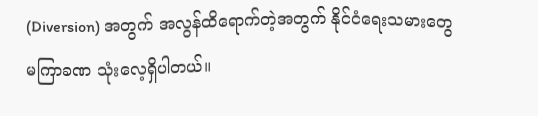(Diversion) အတွက် အလွန်ထိရောက်တဲ့အတွက် နိုင်ငံရေးသမားတွေ မကြာခဏ သုံးလေ့ရှိပါတယ်။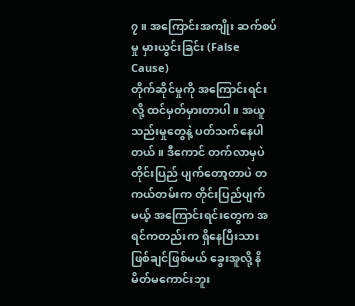၇။ အကြောင်းအကျိုး ဆက်စပ်မှု မှားယွင်းခြင်း (False Cause)
တိုက်ဆိုင်မှုကို အကြောင်းရင်းလို့ ထင်မှတ်မှားတာပါ။ အယူသည်းမှုတွေနဲ့ ပတ်သက်နေပါတယ်။ ဒီကောင် တက်လာမှပဲ တိုင်းပြည် ပျက်တော့တာပဲ တကယ်တမ်းက တိုင်းပြည်ပျက်မယ့် အကြောင်းရင်းတွေက အရင်ကတည်းက ရှိနေပြီးသား ဖြစ်ချင်ဖြစ်မယ် ခွေးအူလို့ နိမိတ်မကောင်းဘူး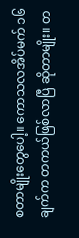စတာမျိုးတွေပေါ့။ ကောသလအိပ်မက် ၁၆ ချက်က တကယ်ဖြစ်လာပြီ ဆိုတာမျိုး။ တ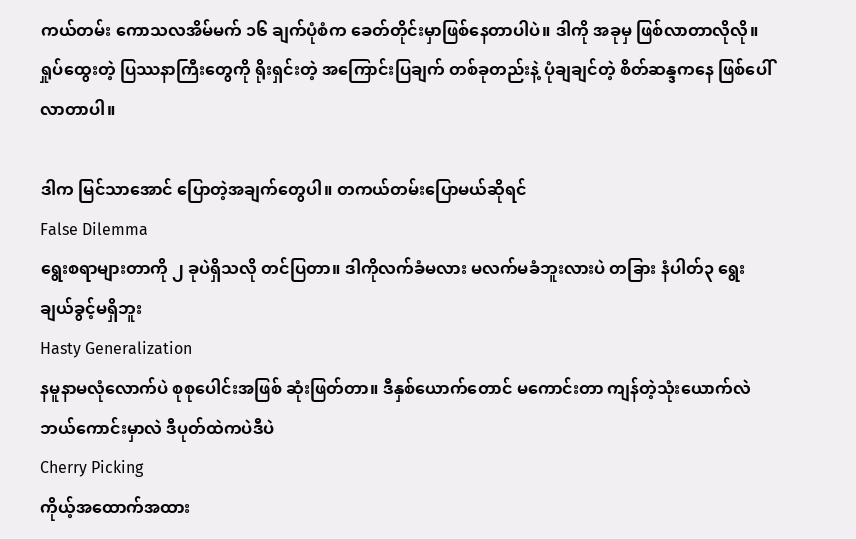ကယ်တမ်း ကောသလအိမ်မက် ၁၆ ချက်ပုံစံက ခေတ်တိုင်းမှာဖြစ်နေတာပါပဲ။ ဒါကို အခုမှ ဖြစ်လာတာလိုလို။ ရှုပ်ထွေးတဲ့ ပြဿနာကြီးတွေကို ရိုးရှင်းတဲ့ အကြောင်းပြချက် တစ်ခုတည်းနဲ့ ပုံချချင်တဲ့ စိတ်ဆန္ဒကနေ ဖြစ်ပေါ်လာတာပါ။

ဒါက မြင်သာအောင် ပြောတဲ့အချက်တွေပါ။ တကယ်တမ်းပြောမယ်ဆိုရင်
False Dilemma
ရွေးစရာများတာကို ၂ ခုပဲရှိသလို တင်ပြတာ။ ဒါကိုလက်ခံမလား မလက်မခံဘူးလားပဲ‌ တခြား နံပါတ်၃ ရွေးချယ်ခွင့်မရှိဘူး
Hasty Generalization
နမူနာမလုံလောက်ပဲ စုစုပေါင်းအဖြစ် ဆုံးဖြတ်တာ။ ဒီနှစ်ယောက်‌တောင် မကောင်းတာ ကျန်တဲ့သုံးယောက်လဲ ဘယ်ကောင်းမှာလဲ ဒီပုတ်ထဲကပဲဒီပဲ
Cherry Picking
ကိုယ့်အထောက်အထား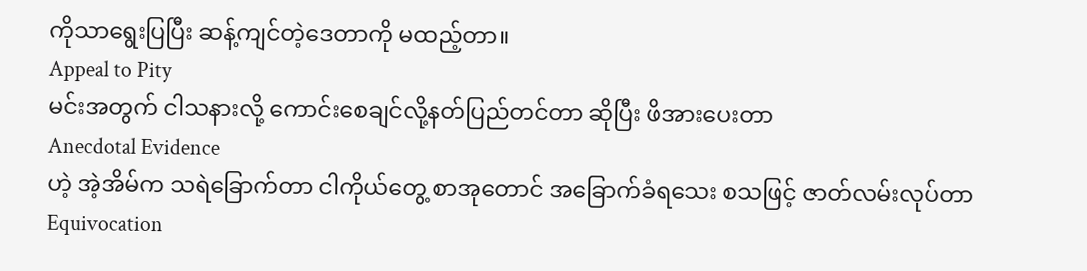ကိုသာရွေးပြပြီး ဆန့်ကျင်တဲ့ဒေတာကို မထည့်တာ။
Appeal to Pity
မင်းအတွက် ငါသနားလို့ ကောင်းစေချင်လို့နတ်‌ပြည်တင်တာ ဆိုပြီး ဖိအားပေးတာ
Anecdotal Evidence
ဟဲ့ အဲ့အိမ်က သရဲခြောက်တာ ငါကိုယ်တွေ့ စာအုတောင် အခြောက်ခံရသေး စသဖြင့် ဇာတ်လမ်းလုပ်တာ
Equivocation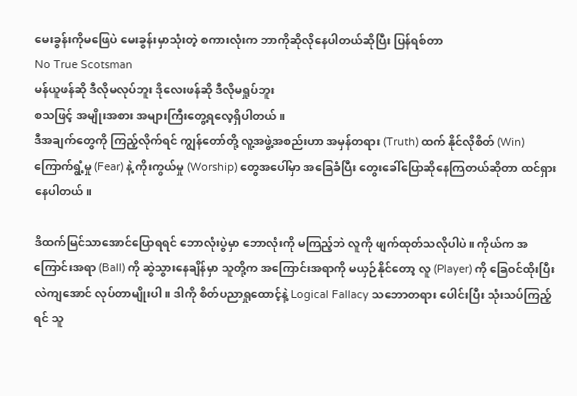မေးခွန်းကိုမဖြေပဲ မေးခွန်းမှာသုံးတဲ့ စကားလုံးက ဘာကိုဆိုလိုနေပါတယ်ဆိုပြီး ပြန်ရစ်တာ
No True Scotsman
မန်ယူဖန်ဆို ဒီလိုမလုပ်ဘူး ဒိုလေးဖန်ဆို ဒီလိုမရှုပ်ဘူး
စသဖြင့် အမျိုးအစား အများကြီးတွေ့ရလေ့ရှိပါတယ်။
ဒီအချက်တွေကို ကြည့်လိုက်ရင် ကျွန်တော်တို့ လူ့အဖွဲ့အစည်းဟာ အမှန်တရား (Truth) ထက် နိုင်လိုစိတ် (Win) ကြောက်ရွံ့မှု (Fear) နဲ့ ကိုးကွယ်မှု (Worship) တွေအပေါ်မှာ အခြေခံပြီး တွေးခေါ်ပြောဆိုနေကြတယ်ဆိုတာ ထင်ရှားနေပါတယ်။

ဒိထက်မြင်သာအောင်ပြောရရင် ဘောလုံးပွဲမှာ ဘောလုံးကို မကြည့်ဘဲ လူကို ဖျက်ထုတ်သလိုပါပဲ။ ကိုယ်က အကြောင်းအရာ (Ball) ကို ဆွဲသွားနေချိန်မှာ သူတို့က အကြောင်းအရာကို မယှဉ်နိုင်တော့ လူ (Player) ကို ခြေဝင်ထိုးပြီး လဲကျအောင် လုပ်တာမျိုးပါ။ ဒါကို စိတ်ပညာရှုထောင့်နဲ့ Logical Fallacy သဘောတရား ပေါင်းပြီး သုံးသပ်ကြည့်ရင် သူ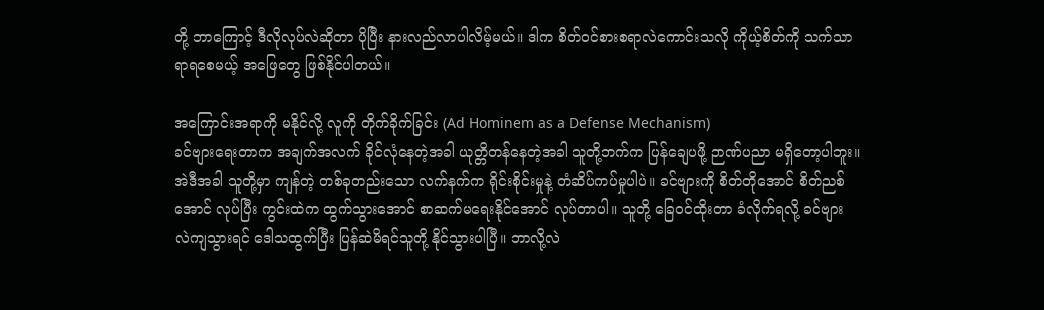တို့ ဘာကြောင့် ဒီလိုလုပ်လဲဆိုတာ ပိုပြီး နားလည်လာပါလိမ့်မယ်။ ဒါက စိတ်ဝင်စားစရာလဲကောင်းသလို ကိုယ့်စိတ်ကို သက်သာရာရစေမယ့် အဖြေတွေ ဖြစ်နိုင်ပါတယ်။

အကြောင်းအရာကို မနိုင်လို့ လူကို တိုက်ခိုက်ခြင်း (Ad Hominem as a Defense Mechanism)
ခင်ဗျားရေးတာက အချက်အလက် ခိုင်လုံနေတဲ့အခါ ယုတ္တိတန်နေတဲ့အခါ သူတို့ဘက်က ပြန်ချေပဖို့ ဉာဏ်ပညာ မရှိတော့ပါဘူး။ အဲဒီအခါ သူတို့မှာ ကျန်တဲ့ တစ်ခုတည်းသော လက်နက်က ရိုင်းစိုင်းမှုနဲ့ တံဆိပ်ကပ်မှုပါပဲ။ ခင်ဗျားကို စိတ်တိုအောင် စိတ်ညစ်အောင် လုပ်ပြီး ကွင်းထဲက ထွက်သွားအောင် စာဆက်မရေးနိုင်အောင် လုပ်တာပါ။ သူတို့ ခြေဝင်ထိုးတာ ခံလိုက်ရလို့ ခင်ဗျား လဲကျသွားရင် ဒေါသထွက်ပြီး ပြန်ဆဲမိရင်သူတို့ နိုင်သွားပါပြီ။ ဘာလို့လဲ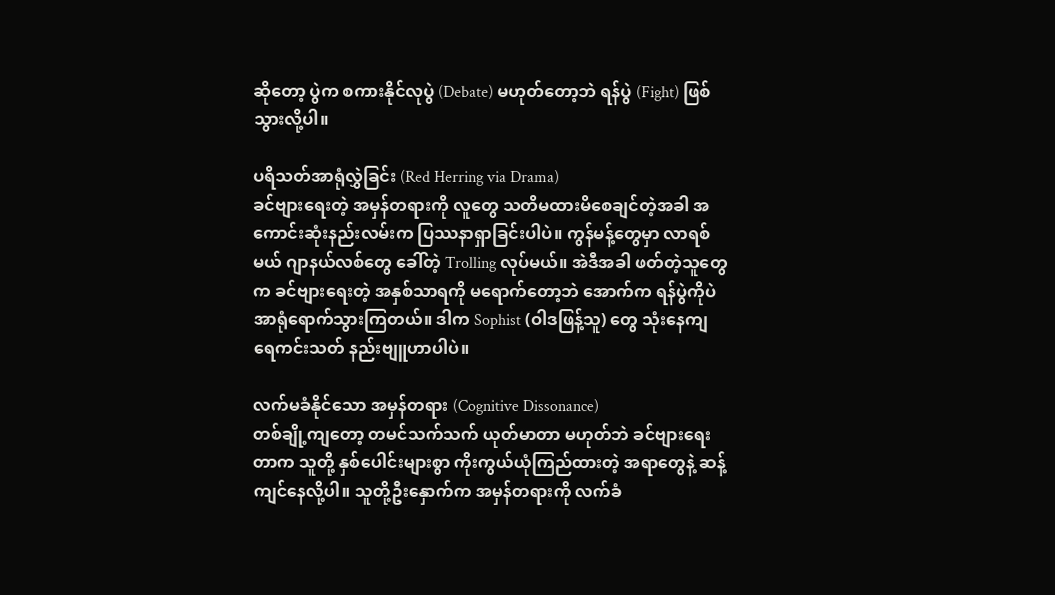ဆိုတော့ ပွဲက စကားနိုင်လုပွဲ (Debate) မဟုတ်တော့ဘဲ ရန်ပွဲ (Fight) ဖြစ်သွားလို့ပါ။

ပရိသတ်အာရုံလွှဲခြင်း (Red Herring via Drama)
ခင်ဗျားရေးတဲ့ အမှန်တရားကို လူတွေ သတိမထားမိစေချင်တဲ့အခါ အကောင်းဆုံးနည်းလမ်းက ပြဿနာရှာခြင်းပါပဲ။ ကွန်မန့်တွေမှာ လာရစ်မယ် ဂျာနယ်လစ်တွေ ခေါ်တဲ့ Trolling လုပ်မယ်။ အဲဒီအခါ ဖတ်တဲ့သူတွေက ခင်ဗျားရေးတဲ့ အနှစ်သာရကို မရောက်တော့ဘဲ အောက်က ရန်ပွဲကိုပဲ အာရုံရောက်သွားကြတယ်။ ဒါက Sophist (ဝါဒဖြန့်သူ) တွေ သုံးနေကျ ရေကင်းသတ် နည်းဗျူဟာပါပဲ။

လက်မခံနိုင်သော အမှန်တရား (Cognitive Dissonance)
တစ်ချို့ကျတော့ တမင်သက်သက် ယုတ်မာတာ မဟုတ်ဘဲ ခင်ဗျားရေးတာက သူတို့ နှစ်ပေါင်းများစွာ ကိုးကွယ်ယုံကြည်ထားတဲ့ အရာတွေနဲ့ ဆန့်ကျင်နေလို့ပါ။ သူတို့ဦးနှောက်က အမှန်တရားကို လက်ခံ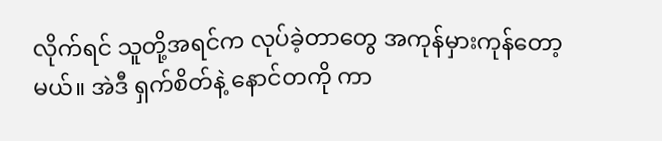လိုက်ရင် သူတို့အရင်က လုပ်ခဲ့တာတွေ အကုန်မှားကုန်တော့မယ်။ အဲဒီ ရှက်စိတ်နဲ့ နောင်တကို ကာ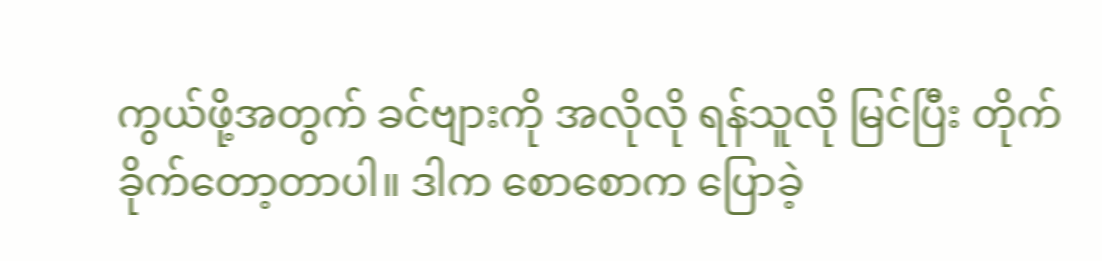ကွယ်ဖို့အတွက် ခင်ဗျားကို အလိုလို ရန်သူလို မြင်ပြီး တိုက်ခိုက်တော့တာပါ။ ဒါက စောစောက ပြောခဲ့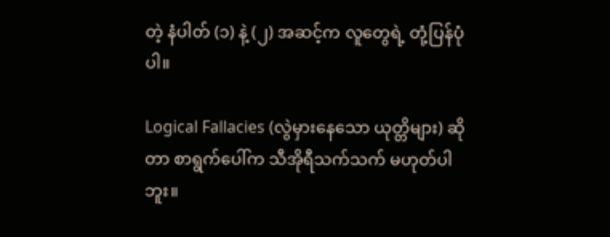တဲ့ နံပါတ် (၁) နဲ့ (၂) အဆင့်က လူတွေရဲ့ တုံ့ပြန်ပုံပါ။

Logical Fallacies (လွဲမှားနေသော ယုတ္တိများ) ဆိုတာ စာရွက်ပေါ်က သီအိုရီသက်သက် မဟုတ်ပါဘူး။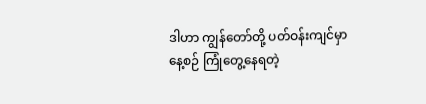ဒါဟာ ကျွန်တော်တို့ ပတ်ဝန်းကျင်မှာ နေ့စဉ် ကြုံတွေ့နေရတဲ့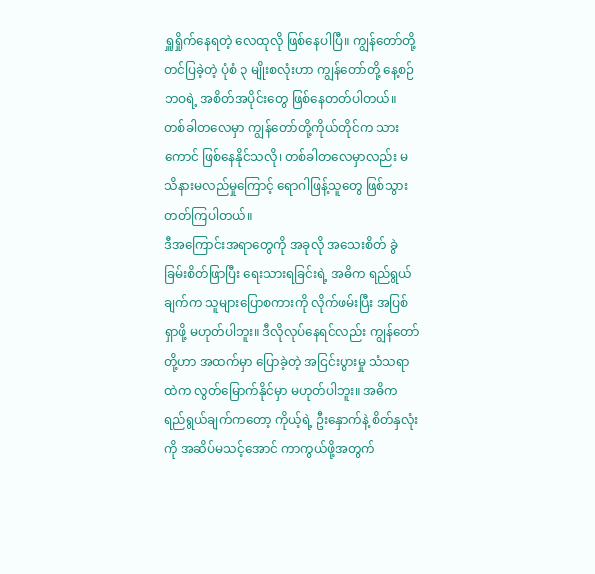ရှူရှိုက်နေရတဲ့ လေထုလို ဖြစ်နေပါပြီ။ ကျွန်တော်တို့ တင်ပြခဲ့တဲ့ ပုံစံ ၃ မျိုးစလုံးဟာ ကျွန်တော်တို့ နေ့စဉ်ဘဝရဲ့ အစိတ်အပိုင်းတွေ ဖြစ်နေတတ်ပါတယ်။ တစ်ခါတလေမှာ ကျွန်တော်တို့ကိုယ်တိုင်က သားကောင် ဖြစ်နေနိုင်သလို၊ တစ်ခါတလေမှာလည်း မသိနားမလည်မှုကြောင့် ရောဂါဖြန့်သူတွေ ဖြစ်သွားတတ်ကြပါတယ်။
ဒီအကြောင်းအရာတွေကို အခုလို အသေးစိတ် ခွဲခြမ်းစိတ်ဖြာပြီး ရေးသားရခြင်းရဲ့ အဓိက ရည်ရွယ်ချက်က သူများပြောစကားကို လိုက်ဖမ်းပြီး အပြစ်ရှာဖို့ မဟုတ်ပါဘူး။ ဒီလိုလုပ်နေရင်လည်း ကျွန်တော်တို့ဟာ အထက်မှာ ပြောခဲ့တဲ့ အငြင်းပွားမှု သံသရာထဲက လွတ်မြောက်နိုင်မှာ မဟုတ်ပါဘူး။ အဓိက ရည်ရွယ်ချက်ကတော့ ကိုယ့်ရဲ့ ဦးနှောက်နဲ့ စိတ်နှလုံးကို အဆိပ်မသင့်အောင် ကာကွယ်ဖို့အတွက်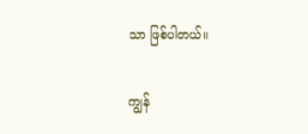သာ ဖြစ်ပါတယ်။

ကျွန်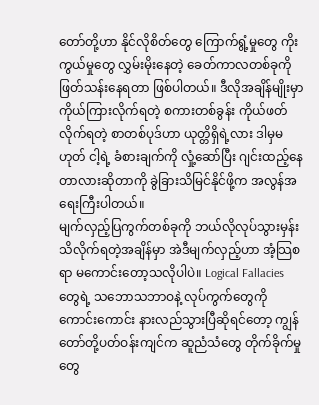တော်တို့ဟာ နိုင်လိုစိတ်တွေ ကြောက်ရွံ့မှုတွေ ကိုးကွယ်မှုတွေ လွှမ်းမိုးနေတဲ့ ခေတ်ကာလတစ်ခုကို ဖြတ်သန်းနေရတာ ဖြစ်ပါတယ်။ ဒီလိုအချိန်မျိုးမှာ ကိုယ်ကြားလိုက်ရတဲ့ စကားတစ်ခွန်း ကိုယ်ဖတ်လိုက်ရတဲ့ စာတစ်ပုဒ်ဟာ ယုတ္တိရှိရဲ့လား ဒါမှမဟုတ် ငါ့ရဲ့ ခံစားချက်ကို လှုံ့ဆော်ပြီး ဂျင်းထည့်နေတာလားဆိုတာကို ခွဲခြားသိမြင်နိုင်ဖို့က အလွန်အရေးကြီးပါတယ်။
မျက်လှည့်ပြကွက်တစ်ခုကို ဘယ်လိုလုပ်သွားမှန်း သိလိုက်ရတဲ့အချိန်မှာ အဲဒီမျက်လှည့်ဟာ အံ့သြစရာ မကောင်းတော့သလိုပါပဲ။ Logical Fallacies တွေရဲ့ သဘောသဘာဝနဲ့ လုပ်ကွက်တွေကို ကောင်းကောင်း နားလည်သွားပြီဆိုရင်တော့ ကျွန်တော်တို့ပတ်ဝန်းကျင်က ဆူညံသံတွေ တိုက်ခိုက်မှုတွေ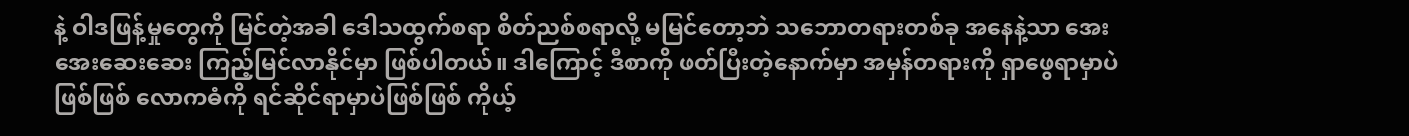နဲ့ ဝါဒဖြန့်မှုတွေကို မြင်တဲ့အခါ ဒေါသထွက်စရာ စိတ်ညစ်စရာလို့ မမြင်တော့ဘဲ သဘောတရားတစ်ခု အနေနဲ့သာ အေးအေးဆေးဆေး ကြည့်မြင်လာနိုင်မှာ ဖြစ်ပါတယ်။ ဒါကြောင့် ဒီစာကို ဖတ်ပြီးတဲ့နောက်မှာ အမှန်တရားကို ရှာဖွေရာမှာပဲဖြစ်ဖြစ် လောကဓံကို ရင်ဆိုင်ရာမှာပဲဖြစ်ဖြစ် ကိုယ့်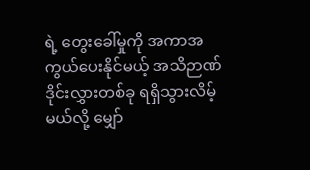ရဲ့ တွေးခေါ်မှုကို အကာအကွယ်ပေးနိုင်မယ့် အသိဉာဏ် ဒိုင်းလွှားတစ်ခု ရရှိသွားလိမ့်မယ်လို့ မျှော်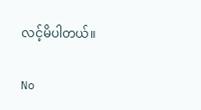လင့်မိပါတယ်။

No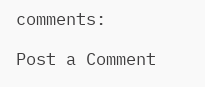comments:

Post a Comment